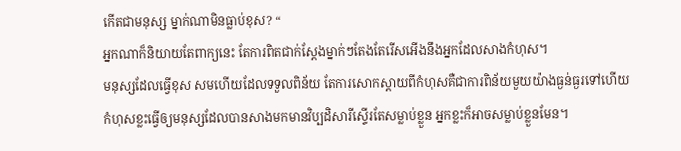កើតជាមនុស្ស ម្នាក់ណាមិនធ្លាប់ខុស? “
អ្នកណាក៏និយាយតែពាក្យនេះ តែការពិតជាក់ស្តែងម្នាក់ៗតែងតែរើសអើងនឹងអ្នកដែលសាងកំហុស។
មនុស្សដែលធ្វើខុស សមហើយដែលទទួលពិន័យ តែការសោកស្តាយពីកំហុសគឺជាការពិន័យមួយយ៉ាងធ្ងន់ធ្ងរទៅហើយ
កំហុសខ្លះធ្វើឲ្យមនុស្សដែលបានសាងមកមានវិប្បដិសារីស្ទើរតែសម្លាប់ខ្លួន អ្នកខ្លះក៏អាចសម្លាប់ខ្លួនមែន។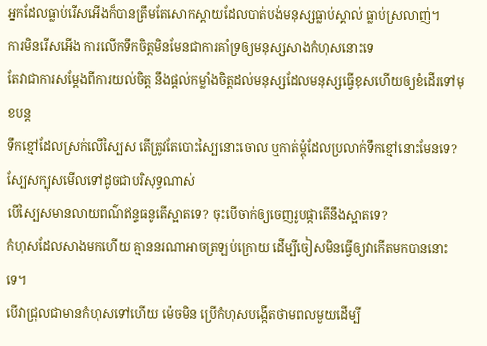អ្នកដែលធ្លាប់រើសអើងក៏បានត្រឹមតែសោកស្តាយដែលបាត់បង់មនុស្សធ្លាប់ស្គាល់ ធ្លាប់ស្រលាញ់។
ការមិនរើសអើង ការលើកទឹកចិត្តមិនមែនជាការគាំទ្រឲ្យមនុស្សសាងកំហុសនោះទេ
តែវាជាការសម្តែងពីការយល់ចិត្ត នឹងផ្តល់កម្លាំងចិត្តដល់មនុស្សដែលមនុស្សធ្វើខុសហើយឲ្យខំដើរទៅមុខបន្ត
ទឹកខ្មៅដែលស្រក់លើស្បៃស តើត្រូវតែបោះស្បៃនោះចោល ឬកាត់ម្តុំដែលប្រលាក់ទឹកខ្មៅនោះមែនទេ?
ស្បែសក្បុសមើលទៅដូចជាបរិសុទ្ធណាស់
បើស្បៃសមានលាយពណ៌ឥន្ទធនូតើស្អាតទេ? ចុះបើចាក់ឲ្យចេញរូបផ្កាតើនឹងស្អាតទេ?
កំហុសដែលសាងមកហើយ គ្មាននរណាអាចត្រឡប់ក្រោយ ដើម្បីចៀសមិនធ្វើឲ្យវាកើតមកបាននោះទេ។
បើវាជ្រុលជាមានកំហុសទៅហើយ ម៉េចមិន ប្រើកំហុសបង្កើតថាមពលមួយដើម្បី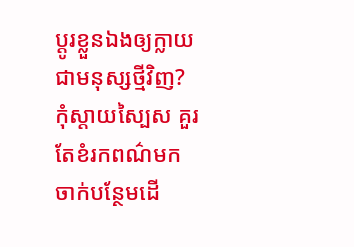ប្តូរខ្លួនឯងឲ្យក្លាយជាមនុស្សថ្មីវិញ?
កុំស្តាយស្បៃស គួរតែខំរកពណ៌មកចាក់បន្ថែមដើ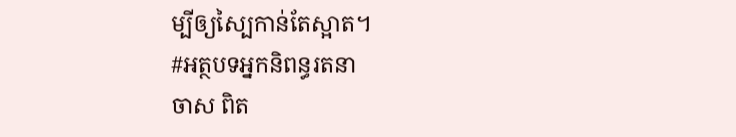ម្បីឲ្យស្បៃកាន់តែស្អាត។
#អត្ថបទអ្នកនិពន្ធរតនា
ចាស ពិត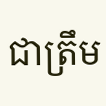ជាត្រឹម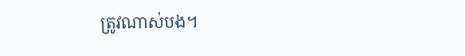ត្រូវណាស់បង។